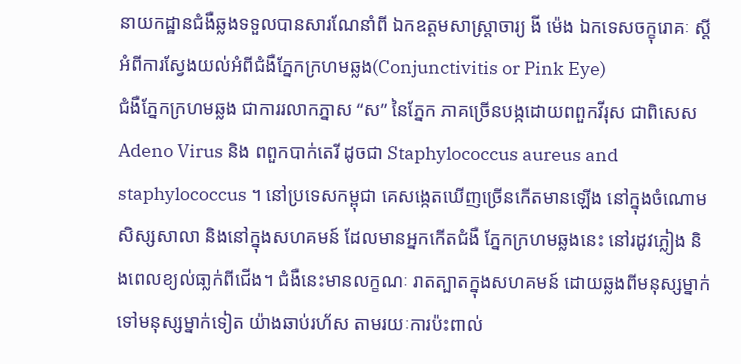នាយកដ្ឋានជំងឺឆ្លងទទួលបានសារណែនាំពី ឯកឧត្តមសាស្ត្រាចារ្យ ងី ម៉េង ឯកទេសចក្ខុរោគៈ ស្តីអំពីការស្វែងយល់អំពីជំងឺភែ្នកក្រហមឆ្លង(Conjunctivitis or Pink Eye)
ជំងឺភែ្នកក្រហមឆ្លង ជាការរលាកភ្នាស “ស” នៃភ្នែក ភាគច្រើនបង្កដោយពពួកវីរុស ជាពិសេស Adeno Virus និង ពពួកបាក់តេរី ដូចជា Staphylococcus aureus and staphylococcus ។ នៅប្រទេសកម្ពុជា គេសង្កេតឃើញច្រើនកើតមានឡើង នៅក្នុងចំណោមសិស្សសាលា និងនៅក្នុងសហគមន៍ ដែលមានអ្នកកើតជំងឺ ភ្នែកក្រហមឆ្លងនេះ នៅរដូវភ្លៀង និងពេលខ្យល់ធា្លក់ពីជើង។ ជំងឺនេះមានលក្ខណៈ រាតត្បាតក្នុងសហគមន៍ ដោយឆ្លងពីមនុស្សម្នាក់ទៅមនុស្សម្នាក់ទៀត យ៉ាងឆាប់រហ័ស តាមរយៈការប៉ះពាល់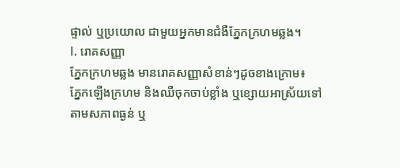ផ្ទាល់ ឬប្រយោល ជាមួយអ្នកមានជំងឺភែ្នកក្រហមឆ្លង។
I. រោគសញ្ញា
ភ្នែកក្រហមឆ្លង មានរោគសញ្ញាសំខាន់ៗដូចខាងក្រោម៖
ភ្នែកឡើងក្រហម និងឈឺចុកចាប់ខ្លាំង ឬខ្សោយអាស្រ័យទៅតាមសភាពធ្ងន់ ឬ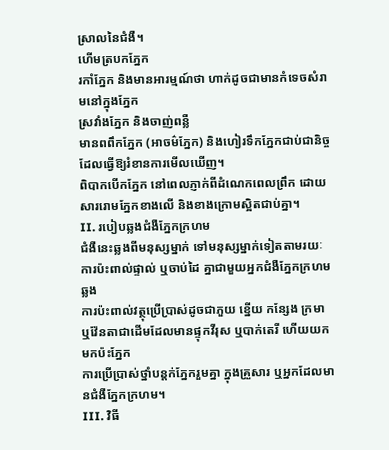ស្រាលនៃជំងឺ។
ហើមត្របកភ្នែក
រកាំភ្នែក និងមានអារម្មណ៍ថា ហាក់ដូចជាមានកំទេចសំរាមនៅក្នុងភ្នែក
ស្រវាំងភ្នែក និងចាញ់ពន្លឺ
មានពពឹកភ្នែក (អាចម៌ភ្នែក) និងហៀរទឹកភ្នែកជាប់ជានិច្ច ដែលធ្វើឱ្យរំខានការមើលឃើញ។
ពិបាកបើកភែ្នក នៅពេលភ្ញាក់ពីដំណេកពេលព្រឹក ដោយសាររោមភែ្នកខាងលើ និងខាងក្រោមស្អិតជាប់គ្នា។
II. របៀបឆ្លងជំងឺភ្នែកក្រហម
ជំងឺនេះឆ្លងពីមនុស្សម្នាក់ ទៅមនុស្សម្នាក់ទៀតតាមរយៈ
ការប៉ះពាល់ផ្ទាល់ ឬចាប់ដៃ គ្នាជាមួយអ្នកជំងឺភ្នែកក្រហមឆ្លង
ការប៉ះពាល់វត្ថុប្រើប្រាស់ដូចជាភួយ ខ្នើយ កនែ្សង ក្រមា ឬវ៉ែនតាជាដើមដែលមានផ្ទុកវីរុស ឬបាក់តេរី ហើយយកមកប៉ះភ្នែក
ការប្រើប្រាស់ថ្នាំបន្តក់ភែ្នករួមគ្នា ក្នុងគ្រួសារ ឬអ្នកដែលមានជំងឺភែ្នកក្រហម។
III. វិធី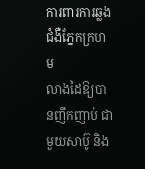ការពារការឆ្លងជំងឺភ្នែកក្រហម
លាងដៃឱ្យបានញឹកញាប់ ជាមួយសាប៊ូ និង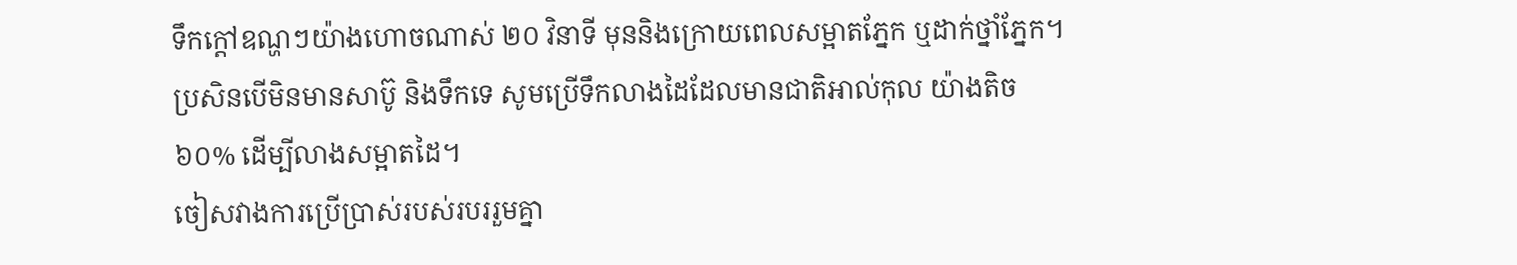ទឹកក្តៅឧណ្ហៗយ៉ាងហោចណាស់ ២០ វិនាទី មុននិងក្រោយពេលសម្អាតភ្នែក ឬដាក់ថ្នាំភ្នែក។
ប្រសិនបើមិនមានសាប៊ូ និងទឹកទេ សូមប្រើទឹកលាងដៃដែលមានជាតិអាល់កុល យ៉ាងតិច ៦០% ដើម្បីលាងសម្អាតដៃ។
ចៀសវាងការប្រើប្រាស់របស់របររួមគ្នា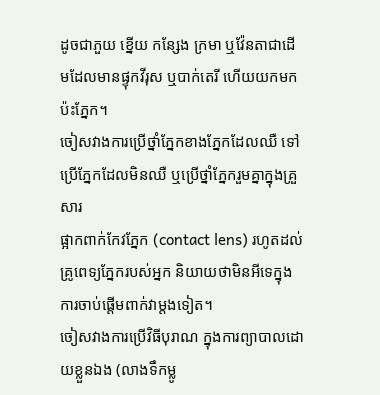ដូចជាភួយ ខ្នើយ កនែ្សង ក្រមា ឬវ៉ែនតាជាដើមដែលមានផ្ទុកវីរុស ឬបាក់តេរី ហើយយកមកប៉ះភ្នែក។
ចៀសវាងការប្រើថ្នាំភ្នែកខាងភ្នែកដែលឈឺ ទៅប្រើភ្នែកដែលមិនឈឺ ឬប្រើថ្នាំភ្នែករួមគ្នាក្នុងគ្រួសារ
ផ្អាកពាក់កែវភ្នែក (contact lens) រហូតដល់គ្រូពេទ្យភ្នែករបស់អ្នក និយាយថាមិនអីទេក្នុងការចាប់ផ្តើមពាក់វាម្តងទៀត។
ចៀសវាងការប្រើវិធីបុរាណ ក្នុងការព្យាបាលដោយខ្លួនឯង (លាងទឹកម្លូ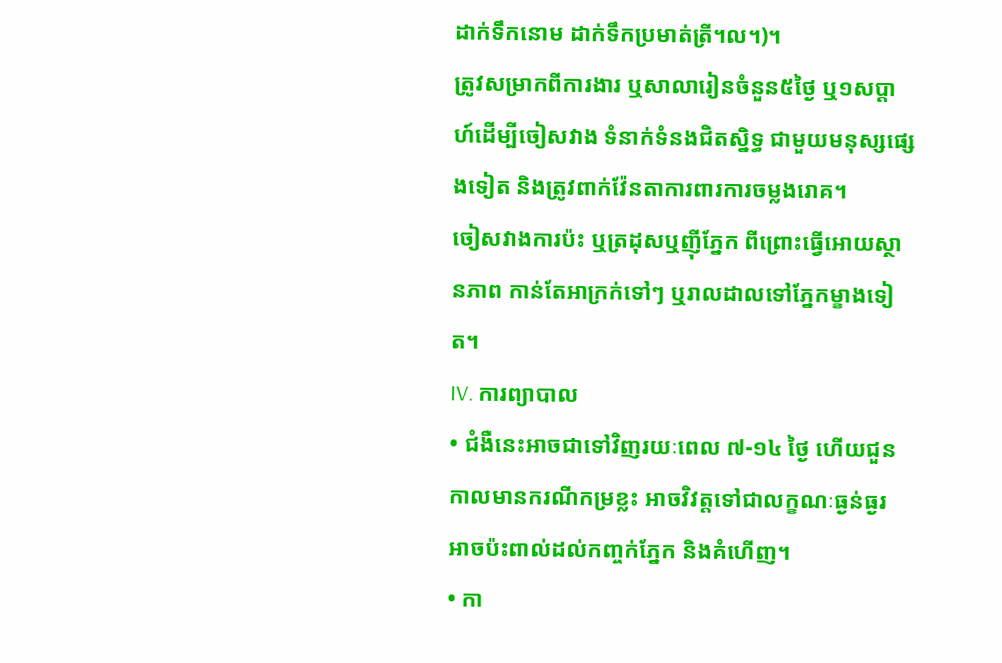ដាក់ទឹកនោម ដាក់ទឹកប្រមាត់ត្រី។ល។)។
ត្រូវសម្រាកពីការងារ ឬសាលារៀនចំនួន៥ថ្ងៃ ឬ១សប្ដាហ៍ដើម្បីចៀសវាង ទំនាក់ទំនងជិតស្និទ្ធ ជាមួយមនុស្សផ្សេងទៀត និងត្រូវពាក់វ៉ែនតាការពារការចម្លងរោគ។
ចៀសវាងការប៉ះ ឬត្រដុសឬញ៉ីភ្នែក ពីព្រោះធ្វើអោយស្ថានភាព កាន់តែអាក្រក់ទៅៗ ឬរាលដាលទៅភ្នែកម្ខាងទៀត។
IV. ការព្យាបាល
• ជំងឺនេះអាចជាទៅវិញរយៈពេល ៧-១៤ ថ្ងៃ ហើយជួនកាលមានករណីកម្រខ្លះ អាចវិវត្តទៅជាលក្ខណៈធ្ងន់ធ្ងរ អាចប៉ះពាល់ដល់កញ្ចក់ភ្នែក និងគំហើញ។
• កា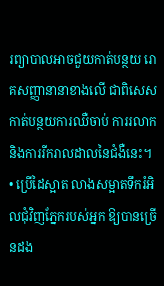រព្យាបាលអាចជួយកាត់បន្ថយ រោគសញ្ញានានាខាងលើ ជាពិសេសកាត់បន្ថយការឈឺចាប់ ការរលាក និងការរីករាលដាលនៃជំងឺនេះ។
• ប្រើដៃស្អាត លាងសម្អាតទឹករំអិលជុំវិញភ្នែករបស់អ្នក ឱ្យបានច្រើនដង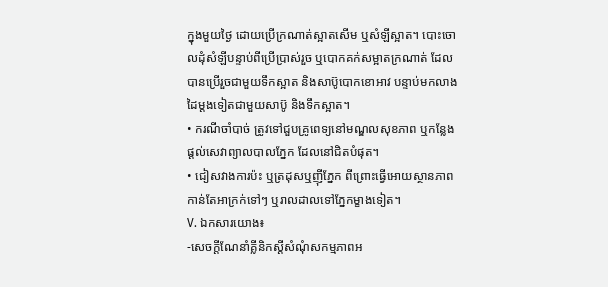ក្នុងមួយថ្ងៃ ដោយប្រើក្រណាត់ស្អាតសើម ឬសំឡីស្អាត។ បោះចោលដុំសំឡីបន្ទាប់ពីប្រើប្រាស់រួច ឬបោកគក់សម្អាតក្រណាត់ ដែលបានប្រើរួចជាមួយទឹកស្អាត និងសាប៊ូបោកខោអាវ បន្ទាប់មកលាងដៃម្តងទៀតជាមួយសាប៊ូ និងទឹកស្អាត។
• ករណីចាំបាច់ ត្រូវទៅជួបគ្រូពេទ្យនៅមណ្ឌលសុខភាព ឬកន្លែងផ្ដល់សេវាព្យាលបាលភ្នែក ដែលនៅជិតបំផុត។
• ជៀសវាងការប៉ះ ឬត្រដុសឬញ៉ីភ្នែក ពីព្រោះធ្វើអោយស្ថានភាព កាន់តែអាក្រក់ទៅៗ ឬរាលដាលទៅភ្នែកម្ខាងទៀត។
V. ឯកសារយោង៖
-សេចក្ដីណែនាំគ្លីនិកស្ដីសំណុំសកម្មភាពអ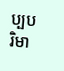ប្បបរិមា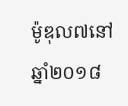ម៉ូឌុល៧នៅឆ្នាំ២០១៨